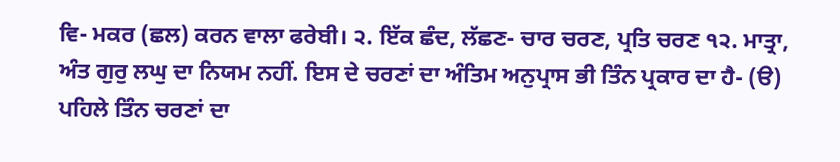ਵਿ- ਮਕਰ (ਛਲ) ਕਰਨ ਵਾਲਾ ਫਰੇਬੀ। ੨. ਇੱਕ ਛੰਦ, ਲੱਛਣ- ਚਾਰ ਚਰਣ, ਪ੍ਰਤਿ ਚਰਣ ੧੨. ਮਾਤ੍ਰਾ, ਅੰਤ ਗੁਰੁ ਲਘੁ ਦਾ ਨਿਯਮ ਨਹੀਂ. ਇਸ ਦੇ ਚਰਣਾਂ ਦਾ ਅੰਤਿਮ ਅਨੁਪ੍ਰਾਸ ਭੀ ਤਿੰਨ ਪ੍ਰਕਾਰ ਦਾ ਹੈ- (ੳ) ਪਹਿਲੇ ਤਿੰਨ ਚਰਣਾਂ ਦਾ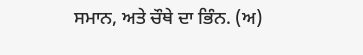ਸਮਾਨ, ਅਤੇ ਚੌਥੇ ਦਾ ਭਿੰਨ. (ਅ)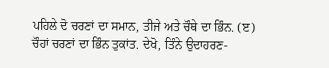ਪਹਿਲੇ ਦੋ ਚਰਣਾਂ ਦਾ ਸਮਾਨ, ਤੀਜੇ ਅਤੇ ਚੌਥੇ ਦਾ ਭਿੰਨ. (ੲ) ਚੌਹਾਂ ਚਰਣਾਂ ਦਾ ਭਿੰਨ ਤੁਕਾਂਤ. ਦੇਖੋ, ਤਿੰਨੇ ਉਦਾਹਰਣ-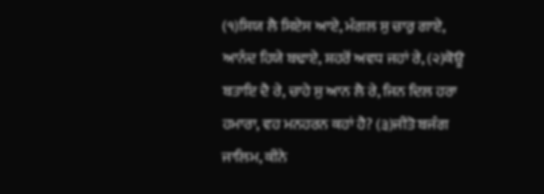(੧)ਸਿਯ ਲੈ ਸਿਏਸ ਆਏ, ਮੰਗਲ ਸੁ ਚਾਰੁ ਗਾਏ, ਆਨੰਦ ਹਿਯੇ ਬਢਾਏ, ਸ਼ਹਰੋਂ ਅਵਧ ਜਹਾਂ ਰੇ, (੨)ਕੋਊ ਬਤਾਇ ਦੈ ਰੇ, ਚਾਹੇ ਸੁ ਆਨ ਲੈ ਰੇ, ਜਿਨ ਦਿਲ ਹਰਾ ਹਮਾਰਾ, ਵਹ ਮਨਹਰਨ ਕਹਾਂ ਹੈ? (੩)ਜੀਤੋ ਬਜੰਗ ਜਾਲਿਮ, ਕੀਨੇ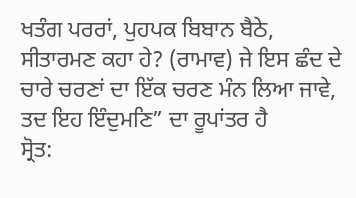ਖਤੰਗ ਪਰਰਾਂ, ਪੁਹਪਕ ਬਿਬਾਨ ਬੈਠੇ, ਸੀਤਾਰਮਣ ਕਹਾ ਹੇ? (ਰਾਮਾਵ) ਜੇ ਇਸ ਛੰਦ ਦੇ ਚਾਰੇ ਚਰਣਾਂ ਦਾ ਇੱਕ ਚਰਣ ਮੰਨ ਲਿਆ ਜਾਵੇ, ਤਦ ਇਹ ਇੰਦੁਮਣਿ” ਦਾ ਰੂਪਾਂਤਰ ਹੈ
ਸ੍ਰੋਤ: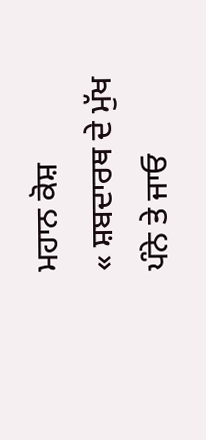ਮਹਾਨ ਕੋਸ਼
« ਸ਼ਬਦਾਰਥ ਦੇ ਮੁੱਖ ਪੰਨੇ ਤੇ ਜਾਓ